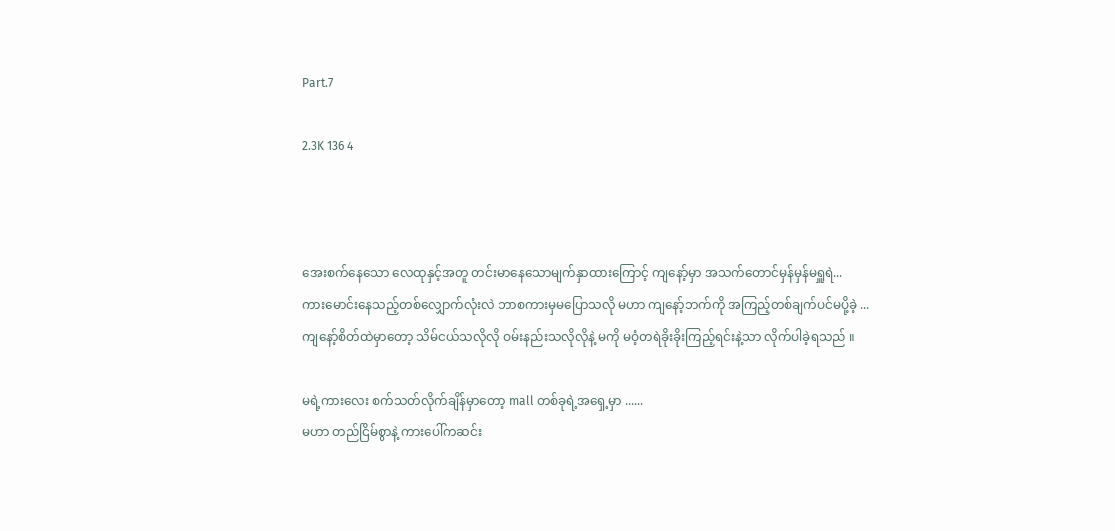Part.7

2.3K 136 4



အေးစက်နေသော လေထုနှင့်အတူ တင်းမာနေသောမျက်နှာထားကြောင့် ကျနော့်မှာ အသက်တောင်မှန်မှန်မရှူရဲ...
ကားမောင်းနေသည့်တစ်လျှောက်လုံးလဲ ဘာစကားမှမပြောသလို မဟာ ကျနော့်ဘက်ကို အကြည့်တစ်ချက်ပင်မပို့ခဲ့ ...
ကျနော့်စိတ်ထဲမှာတော့ သိမ်ငယ်သလိုလို ဝမ်းနည်းသလိုလိုနဲ့ မကို မဝံ့တရဲခိုးခိုးကြည့်ရင်းနဲ့သာ လိုက်ပါခဲ့ရသည် ။

မရဲ့ကားလေး စက်သတ်လိုက်ချိန်မှာတော့ mall တစ်ခုရဲ့အရှေ့မှာ ......
မဟာ တည်ငြိမ်စွာနဲ့ ကားပေါ်ကဆင်း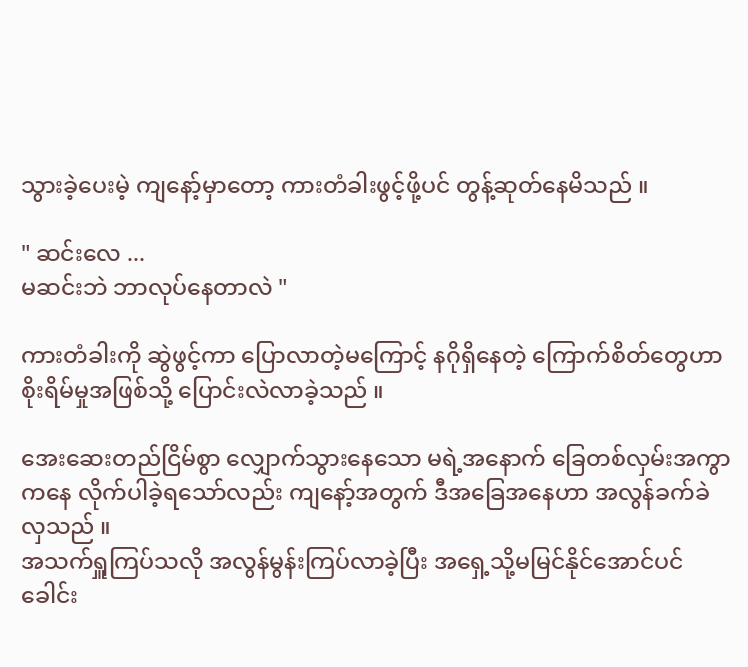သွားခဲ့ပေးမဲ့ ကျနော့်မှာတော့ ကားတံခါးဖွင့်ဖို့ပင် တွန့်ဆုတ်နေမိသည် ။

" ဆင်းလေ ...
မဆင်းဘဲ ဘာလုပ်နေတာလဲ "

ကားတံခါးကို ဆွဲဖွင့်ကာ ပြောလာတဲ့မကြောင့် နဂိုရှိနေတဲ့ ကြောက်စိတ်တွေဟာ စိုးရိမ်မှုအဖြစ်သို့ ပြောင်းလဲလာခဲ့သည် ။

အေးဆေးတည်ငြိမ်စွာ လျှောက်သွားနေသော မရဲ့အနောက် ခြေတစ်လှမ်းအကွာကနေ လိုက်ပါခဲ့ရသော်လည်း ကျနော့်အတွက် ဒီအခြေအနေဟာ အလွန်ခက်ခဲလှသည် ။
အသက်ရှူကြပ်သလို အလွန်မွန်းကြပ်လာခဲ့ပြီး အရှေ့သို့မမြင်နိုင်အောင်ပင် ခေါင်း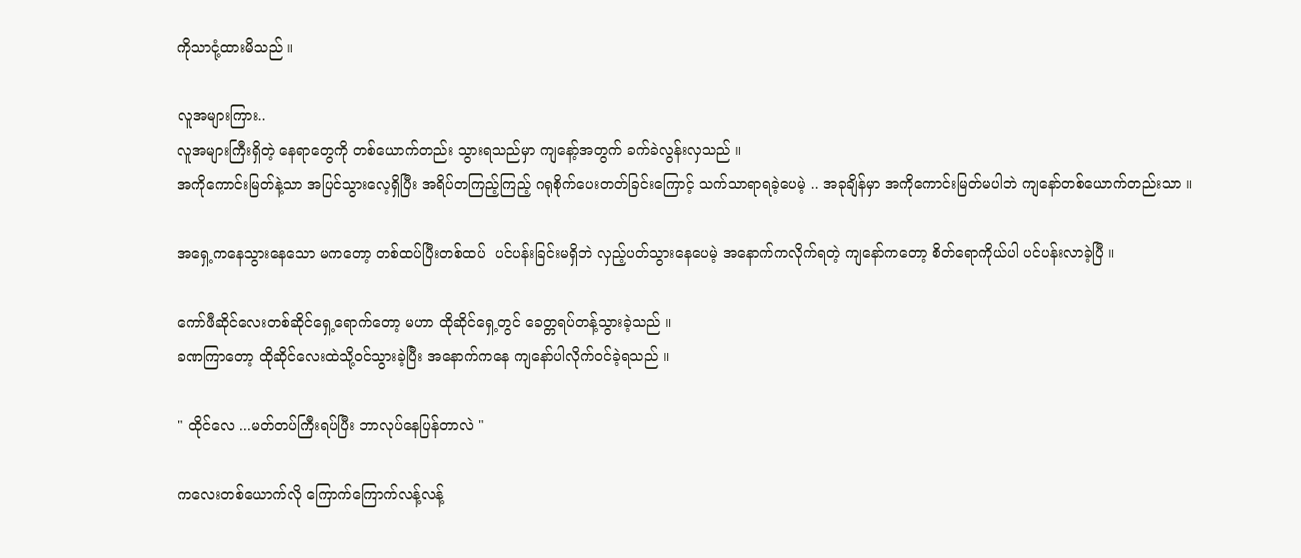ကိုသာငုံ့ထားမိသည် ။

လူအများကြား..
လူအများကြီးရှိတဲ့ နေရာတွေကို တစ်ယောက်တည်း သွားရသည်မှာ ကျနော့်အတွက် ခက်ခဲလွန်းလှသည် ။
အကိုကောင်းမြတ်နဲ့သာ အပြင်သွားလေ့ရှိပြီး အရိပ်တကြည့်ကြည့် ဂရုစိုက်ပေးတတ်ခြင်းကြောင့် သက်သာရာရခဲ့ပေမဲ့ .. အခုချိန်မှာ အကိုကောင်းမြတ်မပါဘဲ ကျနော်တစ်ယောက်တည်းသာ ။

အရှေ့ကနေသွားနေသော မကတော့ တစ်ထပ်ပြီးတစ်ထပ်  ပင်ပန်းခြင်းမရှိဘဲ လှည့်ပတ်သွားနေပေမဲ့ အနောက်ကလိုက်ရတဲ့ ကျနော်ကတော့ စိတ်ရောကိုယ်ပါ ပင်ပန်းလာခဲ့ပြီ ။

ကော်ဖီဆိုင်လေးတစ်ဆိုင်ရှေ့ရောက်တော့ မဟာ ထို‌ဆိုင်ရှေ့တွင် ခေတ္တရပ်တန့်သွားခဲ့သည် ။
ခဏကြာတော့ ထိုဆိုင်လေးထဲသို့ဝင်သွားခဲ့ပြီး အနောက်ကနေ ကျနော်ပါလိုက်ဝင်ခဲ့ရသည် ။

" ထိုင်လေ ...မတ်တပ်ကြီးရပ်ပြီး ဘာလုပ်နေပြန်တာလဲ "

ကလေးတစ်ယောက်လို ကြောက်ကြောက်လန့်လန့်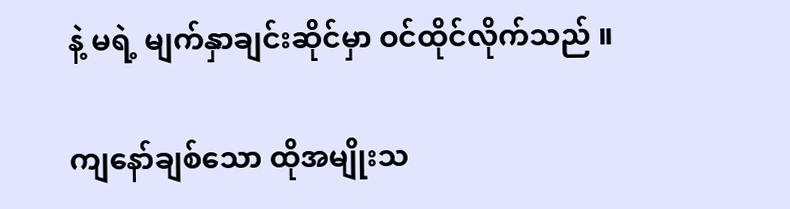နဲ့ မရဲ့ မျက်နှာချင်းဆိုင်မှာ ဝင်ထိုင်လိုက်သည် ။

ကျနော်ချစ်သော ထိုအမျိုးသ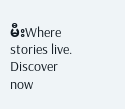မီးWhere stories live. Discover now